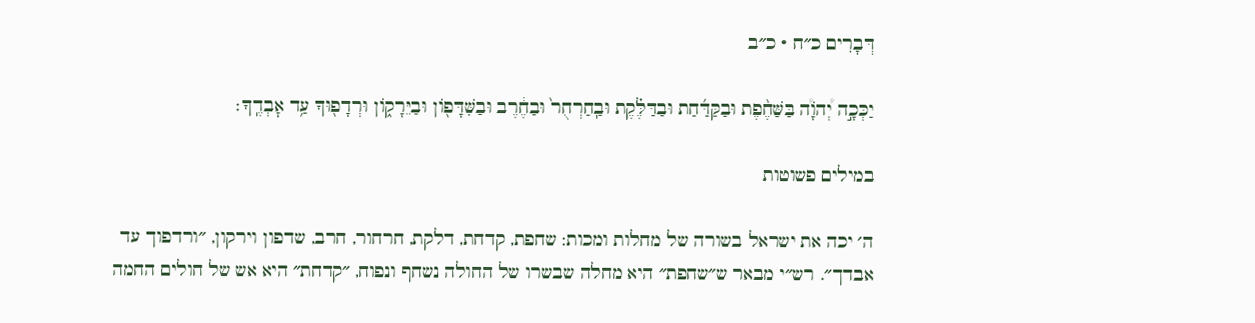דְּבָרִים כ״ח · כ״ב

יַכְּכָ֣ה יְ֠הֹוָ֠ה בַּשַּׁחֶ֨פֶת וּבַקַּדַּ֜חַת וּבַדַּלֶּ֗קֶת וּבַֽחַרְחֻר֙ וּבַחֶ֔רֶב וּבַשִּׁדָּפ֖וֹן וּבַיֵּרָק֑וֹן וּרְדָפ֖וּךָ עַ֥ד אׇבְדֶֽךָ׃

במילים פשוטות

ה׳ יכה את ישראל בשורה של מחלות ומכות: שחפת, קדחת, דלקת, חרחור, חרב, שדפון וירקון, ״ורדפוך עד אבדך״. רש״י מבאר ש״שחפת״ היא מחלה שבשרו של החולה נשחף ונפוח, ״קדחת״ היא אש של חולים החמה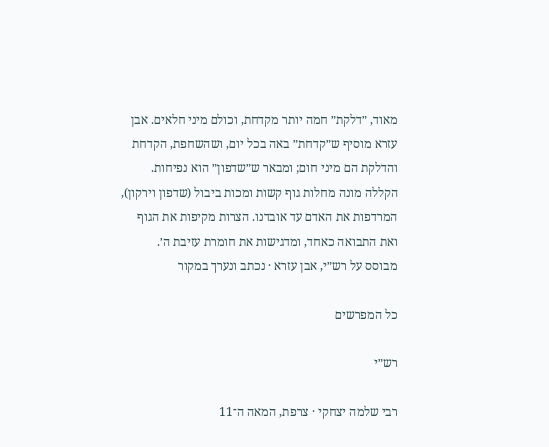מאוד, ״דלקת״ חמה יותר מקדחת, וכולם מיני חלאים. אבן עזרא מוסיף ש״קדחת״ באה בכל יום, ושהשחפת, הקדחת והדלקת הם מיני חום; ומבאר ש״שדפון״ הוא נפיחות. הקללה מונה מחלות גוף קשות ומכות ביבול (שדפון וירקון), המרדפות את האדם עד אובדנו. הצרות מקיפות את הגוף ואת התבואה כאחד, ומדגישות את חומרת עזיבת ה׳.
מבוסס על רש״י, אבן עזרא · נכתב ונערך במקור

כל המפרשים

רש״י

רבי שלמה יצחקי · צרפת, המאה ה־11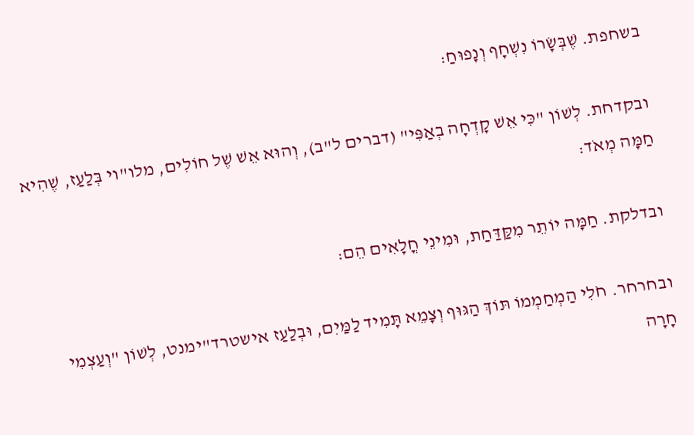בשחפת. שֶׁבְּשָׂרוֹ נִשְׁחָף וְנָפוּחַ:

ובקדחת. לְשׁוֹן "כִּי אֵשׁ קָדְחָה בְאַפִּי" (דברים ל"ב), וְהוּא אֵשׁ שֶׁל חוֹלִים, מלו"וי בְּלַעַז, שֶׁהִיא חַמָּה מְאֹד:

ובדלקת. חַמָּה יוֹתֵר מִקַּדַּחַת, וּמִינֵי חֳלָאִים הֵם:

ובחרחר. חֹלִי הַמְחַמְמוֹ תּוֹךְ הַגּוּף וְצָמֵא תָּמִיד לַמַּיִם, וּבְלַעַז אישטרד"ימנט, לְשׁוֹן "וְעַצְמִי חָרָה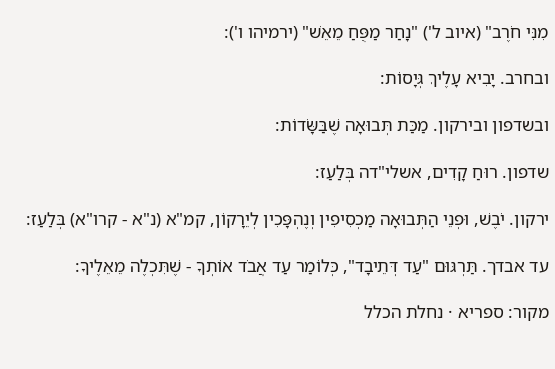מִנִּי חֹרֶב" (איוב ל') "נָחַר מַפֻּחַ מֵאֵשׁ" (ירמיהו ו'):

ובחרב. יָבִיא עָלֶיךְ גְּיָסוֹת:

ובשדפון ובירקון. מַכַּת תְּבוּאָה שֶׁבַּשָּׂדוֹת:

שדפון. רוּחַ קָדִים, אשלי"דה בְּלַעַז:

ירקון. יֹבֶשׁ, וּפְנֵי הַתְּבוּאָה מַכְסִיפִין וְנֶהְפָּכִין לְיֵרָקוֹן, קמ"א (נ"א - קרו"א) בְּלַעַז:

עד אבדך. תַּרְגּוּם "עַד דְּתֵיבָד", כְּלוֹמַר עַד אֲבֹד אוֹתְךָ - שֶׁתִּכְלֶה מֵאֵלֶיךָ:

מקור: ספריא · נחלת הכלל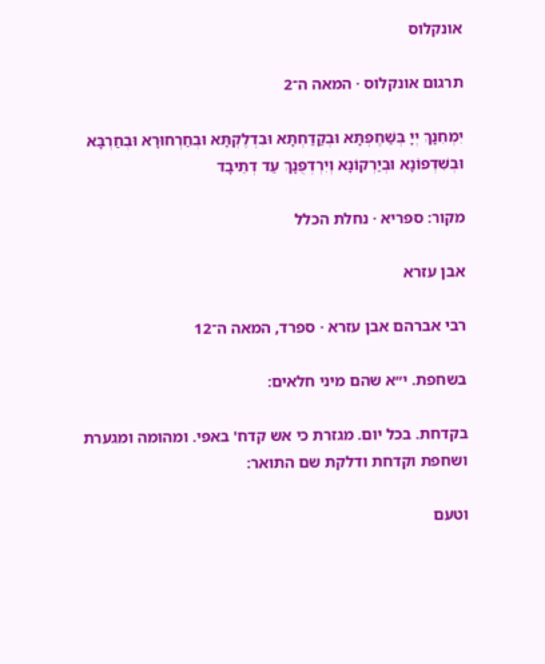אונקלוס

תרגום אונקלוס · המאה ה־2

יִמְחִנָךְ יְיָ בְּשַׁחֶפְתָּא וּבְקַדַחְתָּא וּבִדְלֶקְתָּא וּבְחַרְחוּרָא וּבְחַרְבָּא וּבְשִׁדְפוֹנָא וּבְיַרְקוֹנָא וְיִרְדְפֻנָךְ עַד דְתֵיבָד

מקור: ספריא · נחלת הכלל

אבן עזרא

רבי אברהם אבן עזרא · ספרד, המאה ה־12

בשחפת. י״א שהם מיני חלאים:

בקדחת. בכל יום. מגזרת כי אש קדח' באפי. ומהומה ומגערת ושחפת וקדחת ודלקת שם התואר:

וטעם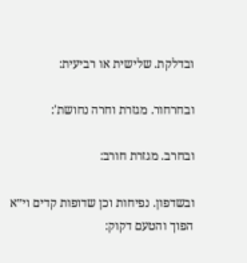ובדלקת. שלישית או רביעית:

ובחרחור. מגזרת וחרה נחושת':

ובחרב. מגזרת חורב:

ובשדפון. נפיחות וכן שדופות קדים וי״א הפוך והטעם דקוק: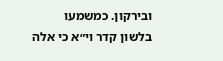ובירקון. כמשמעו בלשון קדר וי״א כי אלה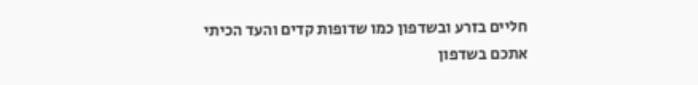חליים בזרע ובשדפון כמו שדופות קדים והעד הכיתי אתכם בשדפון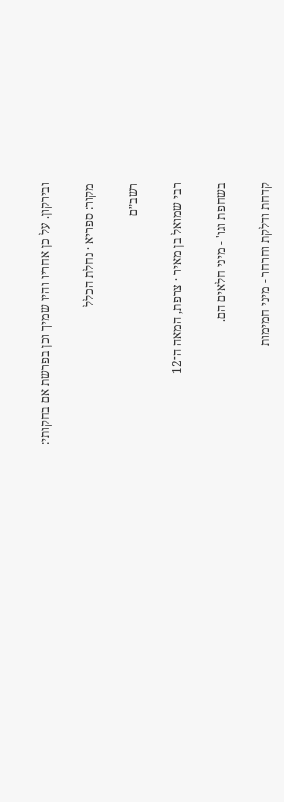ובירקון. על כן אחריו והיו שמיך וכן בפרשת אם בחקותי:

מקור: ספריא · נחלת הכלל

רשב״ם

רבי שמואל בן מאיר · צרפת, המאה ה־12

בשחפת וגו' - מיני חלאים הם.

קדחת ודלקת וחרחר - מיני חמימות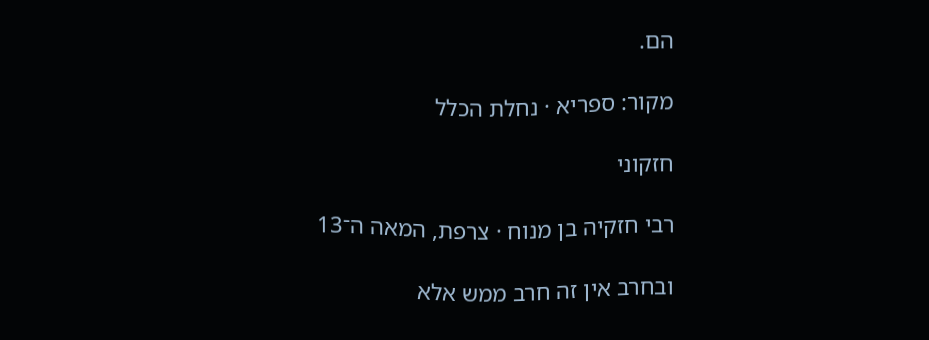הם.

מקור: ספריא · נחלת הכלל

חזקוני

רבי חזקיה בן מנוח · צרפת, המאה ה־13

ובחרב אין זה חרב ממש אלא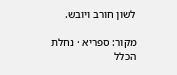לשון חורב ויובש.

מקור: ספריא · נחלת הכלל